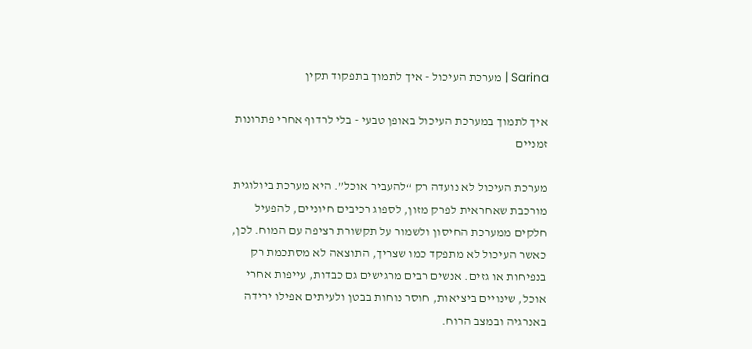Sarina | מערכת העיכול - איך לתמוך בתפקוד תקין

איך לתמוך במערכת העיכול באופן טבעי - בלי לרדוף אחרי פתרונות זמניים

מערכת העיכול לא נועדה רק “להעביר אוכל”. היא מערכת ביולוגית מורכבת שאחראית לפרק מזון, לספוג רכיבים חיוניים, להפעיל חלקים ממערכת החיסון ולשמור על תקשורת רציפה עם המוח. לכן, כאשר העיכול לא מתפקד כמו שצריך, התוצאה לא מסתכמת רק בנפיחות או גזים. אנשים רבים מרגישים גם כבדות, עייפות אחרי אוכל, שינויים ביציאות, חוסר נוחות בבטן ולעיתים אפילו ירידה באנרגיה ובמצב הרוח.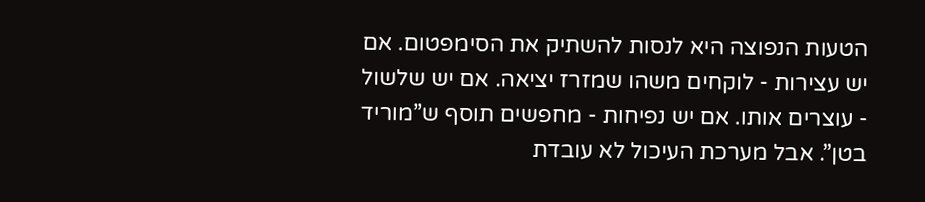הטעות הנפוצה היא לנסות להשתיק את הסימפטום. אם יש עצירות - לוקחים משהו שמזרז יציאה. אם יש שלשול - עוצרים אותו. אם יש נפיחות - מחפשים תוסף ש”מוריד בטן”. אבל מערכת העיכול לא עובדת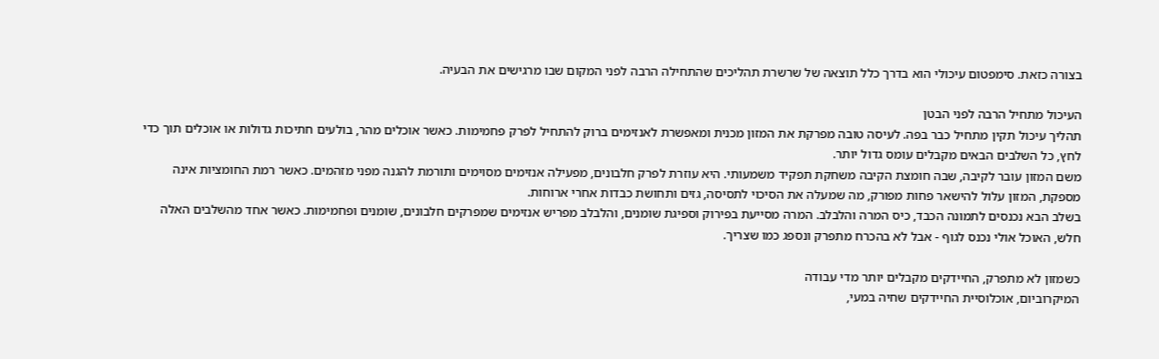בצורה כזאת. סימפטום עיכולי הוא בדרך כלל תוצאה של שרשרת תהליכים שהתחילה הרבה לפני המקום שבו מרגישים את הבעיה.

העיכול מתחיל הרבה לפני הבטן
תהליך עיכול תקין מתחיל כבר בפה. לעיסה טובה מפרקת את המזון מכנית ומאפשרת לאנזימים ברוק להתחיל לפרק פחמימות. כאשר אוכלים מהר, בולעים חתיכות גדולות או אוכלים תוך כדי לחץ, כל השלבים הבאים מקבלים עומס גדול יותר.
משם המזון עובר לקיבה, שבה חומצת הקיבה משחקת תפקיד משמעותי. היא עוזרת לפרק חלבונים, מפעילה אנזימים מסוימים ותורמת להגנה מפני מזהמים. כאשר רמת החומציות אינה מספקת, המזון עלול להישאר פחות מפורק, מה שמעלה את הסיכוי לתסיסה, גזים ותחושת כבדות אחרי ארוחות.
בשלב הבא נכנסים לתמונה הכבד, כיס המרה והלבלב. המרה מסייעת בפירוק וספיגת שומנים, והלבלב מפריש אנזימים שמפרקים חלבונים, שומנים ופחמימות. כאשר אחד מהשלבים האלה חלש, האוכל אולי נכנס לגוף - אבל לא בהכרח מתפרק ונספג כמו שצריך.

כשמזון לא מתפרק, החיידקים מקבלים יותר מדי עבודה
המיקרוביום, אוכלוסיית החיידקים שחיה במעי,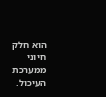הוא חלק חיוני ממערכת העיכול.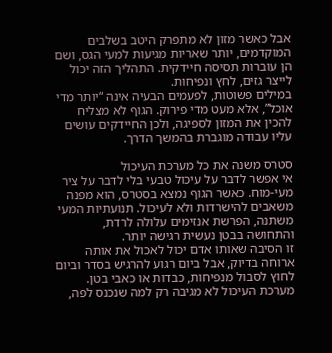אבל כאשר מזון לא מתפרק היטב בשלבים המוקדמים, יותר שאריות מגיעות למעי הגס, ושם הן עוברות תסיסה חיידקית. התהליך הזה יכול לייצר גזים, לחץ ונפיחות.
במילים פשוטות, לפעמים הבעיה אינה “יותר מדי אוכל”, אלא מעט מדי פירוק. הגוף לא מצליח להכין את המזון לספיגה, ולכן החיידקים עושים עליו עבודה מוגברת בהמשך הדרך.

סטרס משנה את כל מערכת העיכול
אי אפשר לדבר על עיכול טבעי בלי לדבר על ציר מעי-מוח. כאשר הגוף נמצא בסטרס, הוא מפנה משאבים להישרדות ולא לעיכול. תנועתיות המעי משתנה, הפרשת אנזימים עלולה לרדת, והתחושה בבטן נעשית רגישה יותר.
זו הסיבה שאותו אדם יכול לאכול את אותה ארוחה בדיוק, אבל ביום רגוע להרגיש בסדר וביום לחוץ לסבול מנפיחות, כבדות או כאבי בטן. מערכת העיכול לא מגיבה רק למה שנכנס לפה,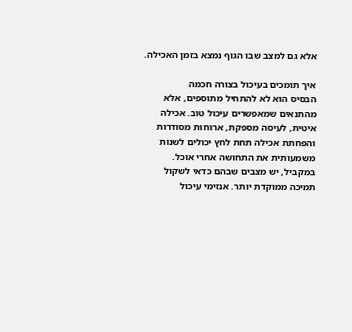אלא גם למצב שבו הגוף נמצא בזמן האכילה.

איך תומכים בעיכול בצורה חכמה
הבסיס הוא לא להתחיל מתוספים, אלא מהתנאים שמאפשרים עיכול טוב. אכילה איטית, לעיסה מספקת, ארוחות מסודרות והפחתת אכילה תחת לחץ יכולים לשנות משמעותית את התחושה אחרי אוכל.
במקביל, יש מצבים שבהם כדאי לשקול תמיכה ממוקדת יותר. אנזימי עיכול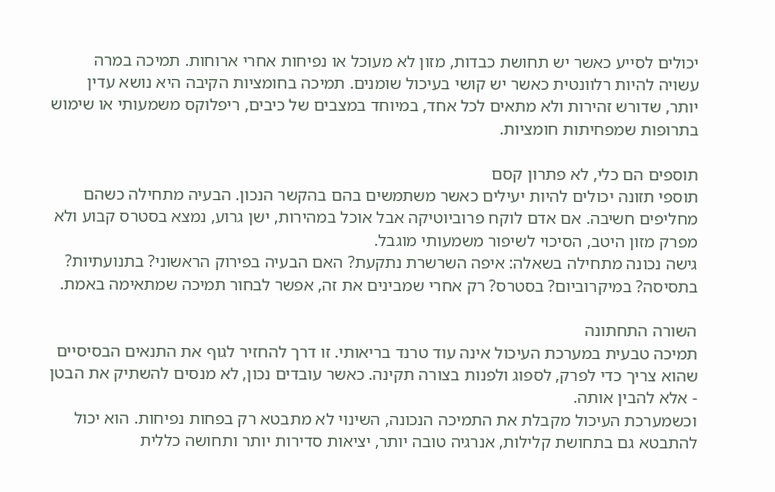יכולים לסייע כאשר יש תחושת כבדות, מזון לא מעוכל או נפיחות אחרי ארוחות. תמיכה במרה עשויה להיות רלוונטית כאשר יש קושי בעיכול שומנים. תמיכה בחומציות הקיבה היא נושא עדין יותר, שדורש זהירות ולא מתאים לכל אחד, במיוחד במצבים של כיבים, ריפלוקס משמעותי או שימוש בתרופות שמפחיתות חומציות.

תוספים הם כלי, לא פתרון קסם
תוספי תזונה יכולים להיות יעילים כאשר משתמשים בהם בהקשר הנכון. הבעיה מתחילה כשהם מחליפים חשיבה. אם אדם לוקח פרוביוטיקה אבל אוכל במהירות, ישן גרוע, נמצא בסטרס קבוע ולא מפרק מזון היטב, הסיכוי לשיפור משמעותי מוגבל.
גישה נכונה מתחילה בשאלה: איפה השרשרת נתקעת? האם הבעיה בפירוק הראשוני? בתנועתיות? בתסיסה? במיקרוביום? בסטרס? רק אחרי שמבינים את זה, אפשר לבחור תמיכה שמתאימה באמת.

השורה התחתונה
תמיכה טבעית במערכת העיכול אינה עוד טרנד בריאותי. זו דרך להחזיר לגוף את התנאים הבסיסיים שהוא צריך כדי לפרק, לספוג ולפנות בצורה תקינה. כאשר עובדים נכון, לא מנסים להשתיק את הבטן - אלא להבין אותה.
וכשמערכת העיכול מקבלת את התמיכה הנכונה, השינוי לא מתבטא רק בפחות נפיחות. הוא יכול להתבטא גם בתחושת קלילות, אנרגיה טובה יותר, יציאות סדירות יותר ותחושה כללית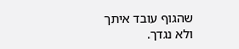שהגוף עובד איתך ולא נגדך.